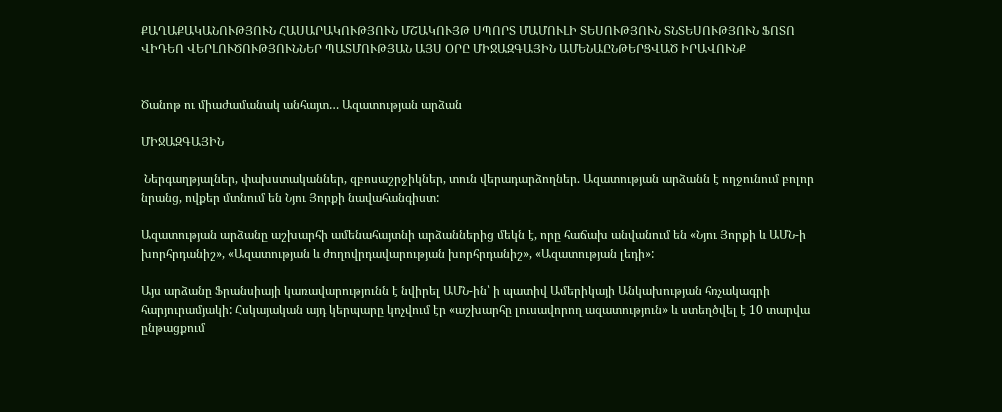ՔԱՂԱՔԱԿԱՆՈՒԹՅՈՒՆ ՀԱՍԱՐԱԿՈՒԹՅՈՒՆ ՄՇԱԿՈՒՅԹ ՍՊՈՐՏ ՄԱՄՈՒԼԻ ՏԵՍՈՒԹՅՈՒՆ ՏՆՏԵՍՈՒԹՅՈՒՆ ՖՈՏՈ ՎԻԴԵՈ ՎԵՐԼՈՒԾՈՒԹՅՈՒՆՆԵՐ ՊԱՏՄՈՒԹՅԱՆ ԱՅՍ ՕՐԸ ՄԻՋԱԶԳԱՅԻՆ ԱՄԵՆԱԸՆԹԵՐՑՎԱԾ ԻՐԱՎՈՒՆՔ


Ծանոթ ու միաժամանակ անհայտ… Ազատության արձան

ՄԻՋԱԶԳԱՅԻՆ

 Ներգաղթյալներ, փախստականներ, զբոսաշրջիկներ, տուն վերադարձողներ. Ազատության արձանն է ողջունում բոլոր նրանց, ովքեր մտնում են Նյու Յորքի նավահանգիստ:

Ազատության արձանը աշխարհի ամենահայտնի արձաններից մեկն է, որը հաճախ անվանում են «Նյու Յորքի և ԱՄՆ-ի խորհրդանիշ», «Ազատության և ժողովրդավարության խորհրդանիշ», «Ազատության լեդի»:

Այս արձանը Ֆրանսիայի կառավարությունն է նվիրել ԱՄՆ-ին՝ ի պատիվ Ամերիկայի Անկախության հռչակագրի հարյուրամյակի: Հսկայական այդ կերպարը կոչվում էր «աշխարհը լուսավորող ազատություն» և ստեղծվել է 10 տարվա ընթացքում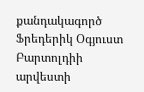քանդակագործ Ֆրեդերիկ Օգյուստ Բարտոլդիի արվեստի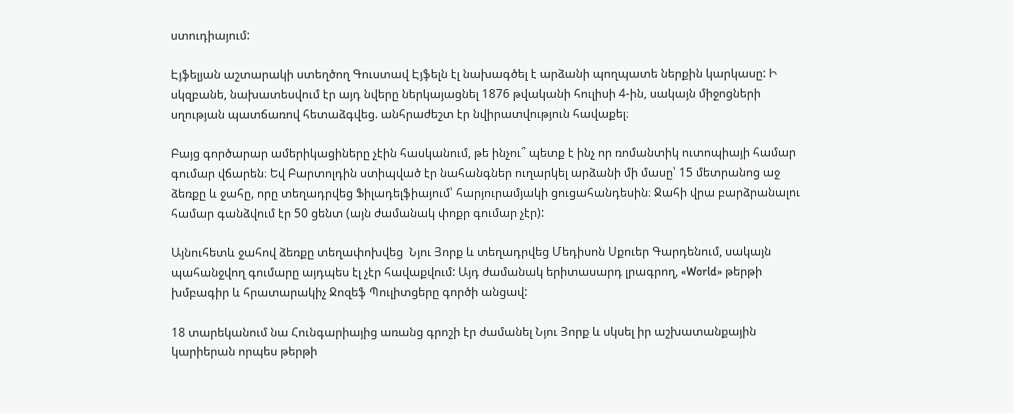ստուդիայում:

Էյֆելյան աշտարակի ստեղծող Գուստավ Էյֆելն էլ նախագծել է արձանի պողպատե ներքին կարկասը: Ի սկզբանե, նախատեսվում էր այդ նվերը ներկայացնել 1876 թվականի հուլիսի 4-ին, սակայն միջոցների սղության պատճառով հետաձգվեց. անհրաժեշտ էր նվիրատվություն հավաքել։

Բայց գործարար ամերիկացիները չէին հասկանում, թե ինչու՞ պետք է ինչ որ ռոմանտիկ ուտոպիայի համար գումար վճարեն։ Եվ Բարտոլդին ստիպված էր նահանգներ ուղարկել արձանի մի մասը՝ 15 մետրանոց աջ ձեռքը և ջահը, որը տեղադրվեց Ֆիլադելֆիայում՝ հարյուրամյակի ցուցահանդեսին։ Ջահի վրա բարձրանալու համար գանձվում էր 50 ցենտ (այն ժամանակ փոքր գումար չէր):

Այնուհետև ջահով ձեռքը տեղափոխվեց  Նյու Յորք և տեղադրվեց Մեդիսոն Սքուեր Գարդենում, սակայն պահանջվող գումարը այդպես էլ չէր հավաքվում: Այդ ժամանակ երիտասարդ լրագրող, «World» թերթի խմբագիր և հրատարակիչ Ջոզեֆ Պուլիտցերը գործի անցավ:

18 տարեկանում նա Հունգարիայից առանց գրոշի էր ժամանել Նյու Յորք և սկսել իր աշխատանքային կարիերան որպես թերթի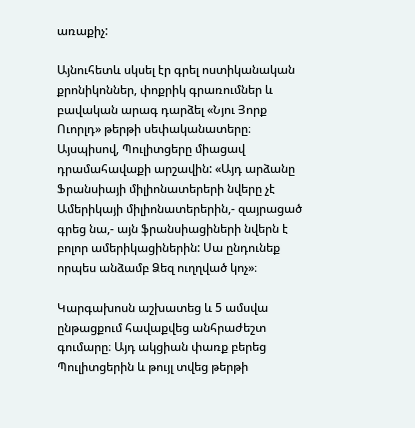առաքիչ:

Այնուհետև սկսել էր գրել ոստիկանական քրոնիկոններ, փոքրիկ գրառումներ և բավական արագ դարձել «Նյու Յորք Ուորլդ» թերթի սեփականատերը։ Այսպիսով, Պուլիտցերը միացավ դրամահավաքի արշավին: «Այդ արձանը Ֆրանսիայի միլիոնատերերի նվերը չէ Ամերիկայի միլիոնատերերին,- զայրացած գրեց նա,- այն ֆրանսիացիների նվերն է բոլոր ամերիկացիներին: Սա ընդունեք որպես անձամբ Ձեզ ուղղված կոչ»։

Կարգախոսն աշխատեց և 5 ամսվա ընթացքում հավաքվեց անհրաժեշտ գումարը։ Այդ ակցիան փառք բերեց Պուլիտցերին և թույլ տվեց թերթի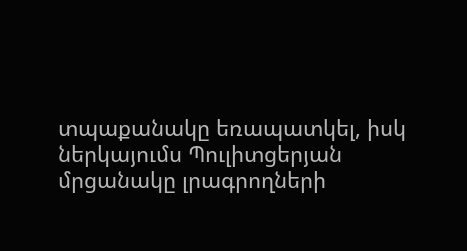տպաքանակը եռապատկել, իսկ ներկայումս Պուլիտցերյան մրցանակը լրագրողների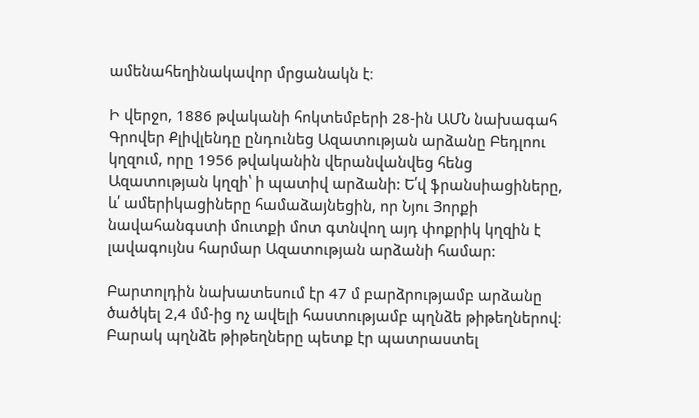ամենահեղինակավոր մրցանակն է։

Ի վերջո, 1886 թվականի հոկտեմբերի 28-ին ԱՄՆ նախագահ Գրովեր Քլիվլենդը ընդունեց Ազատության արձանը Բեդլոու կղզում, որը 1956 թվականին վերանվանվեց հենց Ազատության կղզի՝ ի պատիվ արձանի: Ե՛վ ֆրանսիացիները, և՛ ամերիկացիները համաձայնեցին, որ Նյու Յորքի նավահանգստի մուտքի մոտ գտնվող այդ փոքրիկ կղզին է լավագույնս հարմար Ազատության արձանի համար:

Բարտոլդին նախատեսում էր 47 մ բարձրությամբ արձանը ծածկել 2,4 մմ-ից ոչ ավելի հաստությամբ պղնձե թիթեղներով։ Բարակ պղնձե թիթեղները պետք էր պատրաստել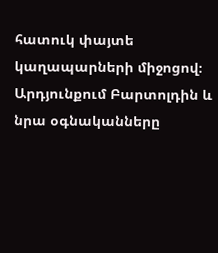հատուկ փայտե կաղապարների միջոցով։ Արդյունքում Բարտոլդին և նրա օգնականները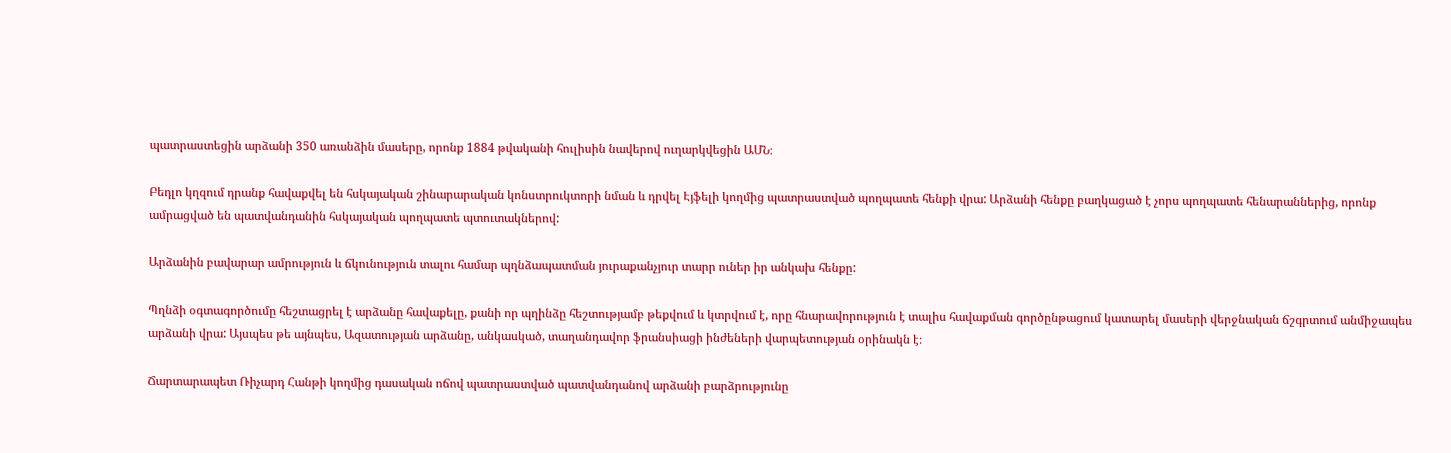պատրաստեցին արձանի 350 առանձին մասերը, որոնք 1884 թվականի հուլիսին նավերով ուղարկվեցին ԱՄՆ։

Բեդլո կղզում դրանք հավաքվել են հսկայական շինարարական կոնստրուկտորի նման և դրվել Էյֆելի կողմից պատրաստված պողպատե հենքի վրա: Արձանի հենքը բաղկացած է չորս պողպատե հենարաններից, որոնք ամրացված են պատվանդանին հսկայական պողպատե պտուտակներով:

Արձանին բավարար ամրություն և ճկունություն տալու համար պղնձապատման յուրաքանչյուր տարր ուներ իր անկախ հենքը:

Պղնձի օգտագործումը հեշտացրել է արձանը հավաքելը, քանի որ պղինձը հեշտությամբ թեքվում և կտրվում է, որը հնարավորություն է տալիս հավաքման գործընթացում կատարել մասերի վերջնական ճշգրտում անմիջապես արձանի վրա: Այսպես թե այնպես, Ազատության արձանը, անկասկած, տաղանդավոր ֆրանսիացի ինժեների վարպետության օրինակն է։

Ճարտարապետ Ռիչարդ Հանթի կողմից դասական ոճով պատրաստված պատվանդանով արձանի բարձրությունը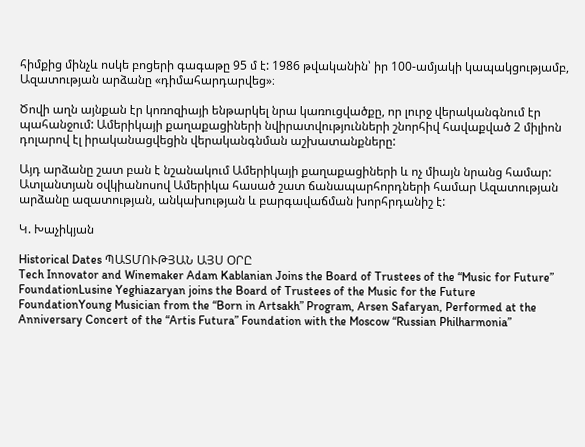հիմքից մինչև ոսկե բոցերի գագաթը 95 մ է: 1986 թվականին՝ իր 100-ամյակի կապակցությամբ, Ազատության արձանը «դիմահարդարվեց»։

Ծովի աղն այնքան էր կոռոզիայի ենթարկել նրա կառուցվածքը, որ լուրջ վերականգնում էր պահանջում: Ամերիկայի քաղաքացիների նվիրատվությունների շնորհիվ հավաքված 2 միլիոն դոլարով էլ իրականացվեցին վերականգնման աշխատանքները:

Այդ արձանը շատ բան է նշանակում Ամերիկայի քաղաքացիների և ոչ միայն նրանց համար: Ատլանտյան օվկիանոսով Ամերիկա հասած շատ ճանապարհորդների համար Ազատության արձանը ազատության, անկախության և բարգավաճման խորհրդանիշ է:

Կ. Խաչիկյան

Historical Dates ՊԱՏՄՈՒԹՅԱՆ ԱՅՍ ՕՐԸ
Tech Innovator and Winemaker Adam Kablanian Joins the Board of Trustees of the “Music for Future” FoundationLusine Yeghiazaryan joins the Board of Trustees of the Music for the Future FoundationYoung Musician from the “Born in Artsakh” Program, Arsen Safaryan, Performed at the Anniversary Concert of the “Artis Futura” Foundation with the Moscow “Russian Philharmonia”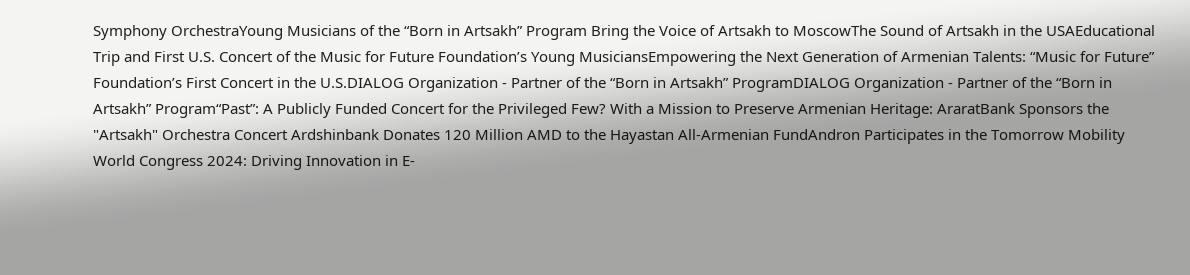Symphony OrchestraYoung Musicians of the “Born in Artsakh” Program Bring the Voice of Artsakh to MoscowThe Sound of Artsakh in the USAEducational Trip and First U.S. Concert of the Music for Future Foundation’s Young MusiciansEmpowering the Next Generation of Armenian Talents: “Music for Future” Foundation’s First Concert in the U.S.DIALOG Organization - Partner of the “Born in Artsakh” ProgramDIALOG Organization - Partner of the “Born in Artsakh” Program“Past”: A Publicly Funded Concert for the Privileged Few? With a Mission to Preserve Armenian Heritage: AraratBank Sponsors the "Artsakh" Orchestra Concert Ardshinbank Donates 120 Million AMD to the Hayastan All-Armenian FundAndron Participates in the Tomorrow Mobility World Congress 2024: Driving Innovation in E-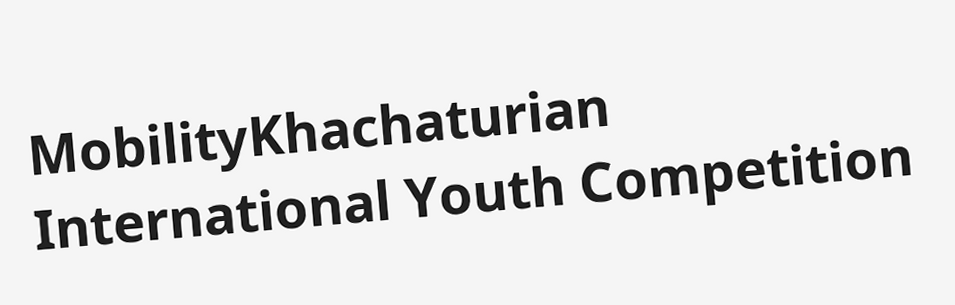MobilityKhachaturian International Youth Competition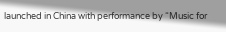launched in China with performance by “Music for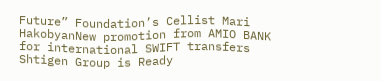Future” Foundation’s Cellist Mari HakobyanNew promotion from AMIO BANK for international SWIFT transfers Shtigen Group is Ready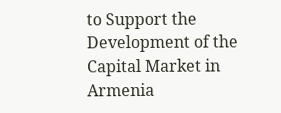to Support the Development of the Capital Market in Armenia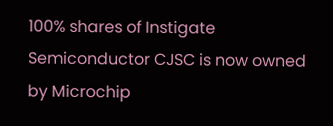100% shares of Instigate Semiconductor CJSC is now owned by Microchip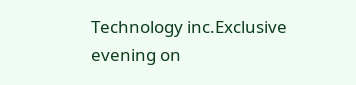Technology inc.Exclusive evening on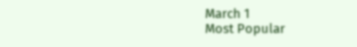March 1
Most Popular